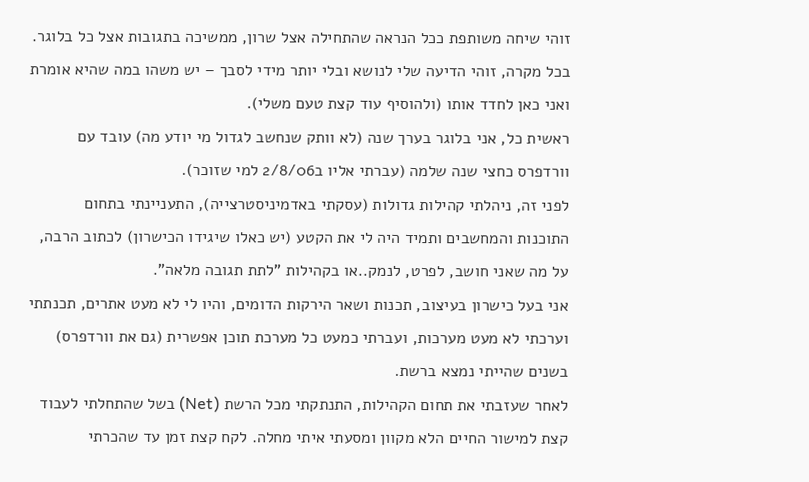זוהי שיחה משותפת ככל הנראה שהתחילה אצל שרון, ממשיכה בתגובות אצל כל בלוגר. בכל מקרה, זוהי הדיעה שלי לנושא ובלי יותר מידי לסבך – יש משהו במה שהיא אומרת ואני כאן לחדד אותו (ולהוסיף עוד קצת טעם משלי).
ראשית כל, אני בלוגר בערך שנה (לא וותק שנחשב לגדול מי יודע מה) עובד עם וורדפרס כחצי שנה שלמה (עברתי אליו ב2/8/06 למי שזוכר).
לפני זה, ניהלתי קהילות גדולות (עסקתי באדמיניסטרצייה), התעניינתי בתחום התוכנות והמחשבים ותמיד היה לי את הקטע (יש כאלו שיגידו הכישרון) לכתוב הרבה, על מה שאני חושב, לפרט, לנמק..או בקהילות "לתת תגובה מלאה".
אני בעל כישרון בעיצוב, תכנות ושאר הירקות הדומים, והיו לי לא מעט אתרים, תכנתתי וערכתי לא מעט מערכות, ועברתי כמעט כל מערכת תוכן אפשרית (גם את וורדפרס) בשנים שהייתי נמצא ברשת.
לאחר שעזבתי את תחום הקהילות, התנתקתי מכל הרשת (Net) בשל שהתחלתי לעבוד קצת למישור החיים הלא מקוון ומסעתי איתי מחלה. לקח קצת זמן עד שהכרתי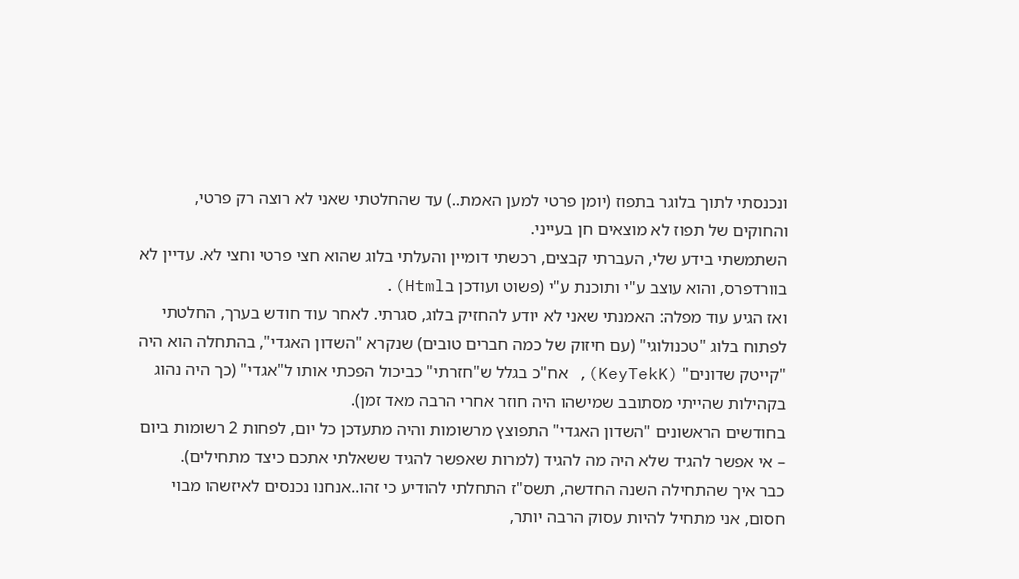ונכנסתי לתוך בלוגר בתפוז (יומן פרטי למען האמת..) עד שהחלטתי שאני לא רוצה רק פרטי, והחוקים של תפוז לא מוצאים חן בעייני.
השתמשתי בידע שלי, העברתי קבצים, רכשתי דומיין והעלתי בלוג שהוא חצי פרטי וחצי לא. עדיין לא בוורדפרס, והוא עוצב ע"י ותוכנת ע"י (פשוט ועודכן בHtml).
ואז הגיע עוד מפלה: האמנתי שאני לא יודע להחזיק בלוג, סגרתי. לאחר עוד חודש בערך, החלטתי לפתוח בלוג "טכנולוגי" (עם חיזוק של כמה חברים טובים) שנקרא "השדון האגדי", בהתחלה הוא היה "קייטק שדונים" (KeyTekK), אח"כ בגלל ש"חזרתי" כביכול הפכתי אותו ל"אגדי" (כך היה נהוג בקהילות שהייתי מסתובב שמישהו היה חוזר אחרי הרבה מאד זמן).
בחודשים הראשונים "השדון האגדי" התפוצץ מרשומות והיה מתעדכן כל יום, לפחות 2 רשומות ביום – אי אפשר להגיד שלא היה מה להגיד (למרות שאפשר להגיד ששאלתי אתכם כיצד מתחילים).
כבר איך שהתחילה השנה החדשה, תשס"ז התחלתי להודיע כי זהו..אנחנו נכנסים לאיזשהו מבוי חסום, אני מתחיל להיות עסוק הרבה יותר,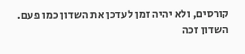קורסים, ולא יהיה זמן לעדכן את השדון כמו פעם.
השדון זכה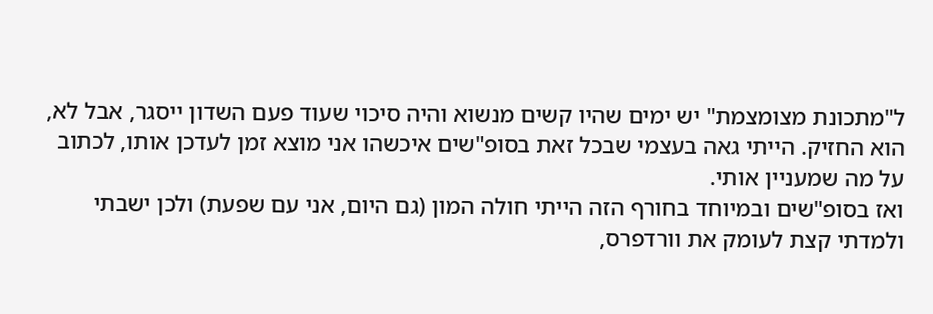ל"מתכונת מצומצמת" יש ימים שהיו קשים מנשוא והיה סיכוי שעוד פעם השדון ייסגר, אבל לא, הוא החזיק. הייתי גאה בעצמי שבכל זאת בסופ"שים איכשהו אני מוצא זמן לעדכן אותו, לכתוב על מה שמעניין אותי.
ואז בסופ"שים ובמיוחד בחורף הזה הייתי חולה המון (גם היום, אני עם שפעת) ולכן ישבתי ולמדתי קצת לעומק את וורדפרס,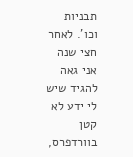תבניות וכו'. לאחר חצי שנה אני גאה להגיד שיש לי ידע לא קטן בוורדפרס,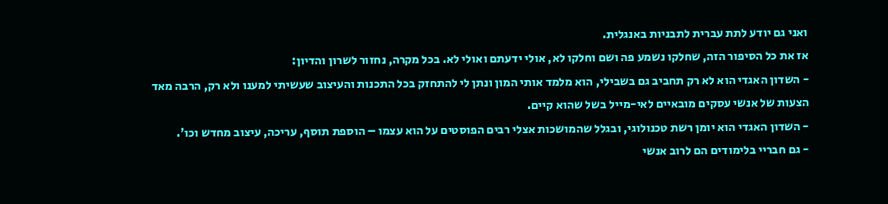ואני גם יודע לתת עברית לתבניות באנגלית.
אז את כל הסיפור הזה, שחלקו נשמע פה ושם וחלקו לא, אולי ידעתם ואולי לא. בכל מקרה, נחזור לשרון והדיון:
- השדון האגדי הוא לא רק תחביב גם בשבילי, הוא מלמד אותי המון ונתן לי להתחזק בכל התכנות והעיצוב שעשיתי למענו ולא רק, הרבה מאד הצעות של אנשי עסקים מובאיים לאי-מייל בשל שהוא קיים.
- השדון האגדי הוא יומן רשת טכנולוגי, ובגלל שהמושכות אצלי רבים הפוסטים על הוא עצמו – הוספת תוסף, עריכה, עיצוב מחדש וכו'.
- גם חבריי בלימודים הם לרוב אנשי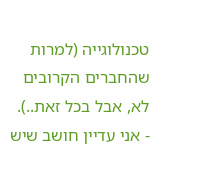טכנולוגייה (למרות שהחברים הקרובים לא, אבל בכל זאת..).
- אני עדיין חושב שיש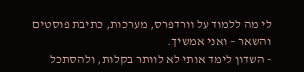לי מה ללמוד על וורדפרס, מערכות, כתיבת פוסטים והשאר – ואני אמשיך.
- השדון לימד אותי לא לוותר בקלות, ולהסתכל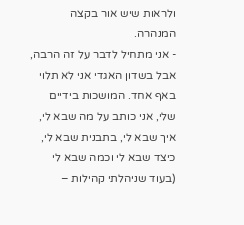ולראות שיש אור בקצה המנהרה.
- אני מתחיל לדבר על זה הרבה, אבל בשדון האגדי אני לא תלוי באף אחד. המושכות בידיים שלי, אני כותב על מה שבא לי, איך שבא לי, בתבנית שבא לי, כיצד שבא לי וכמה שבא לי (בעוד שניהלתי קהילות –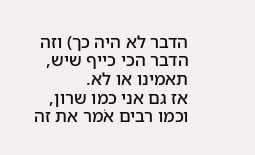הדבר לא היה כך) וזה הדבר הכי כייף שיש, תאמינו או לא.
אז גם אני כמו שרון, וכמו רבים אׂמר את זה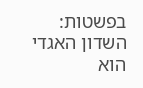בפשטות: השדון האגדי הוא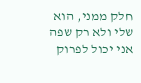חלק ממני, הוא שלי ולא רק שפה אני יכול לפרוק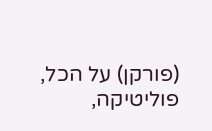(פורקן) על הכל, פוליטיקה,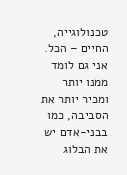טכנולוגייה, החיים – הכל. אני גם לומד ממנו יותר ומכיר יותר את הסביבה, כמו בבני-אדם יש את הבלוג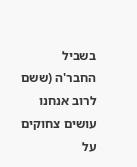בשביל החבר'ה (ששם לרוב אנחנו עושים צחוקים על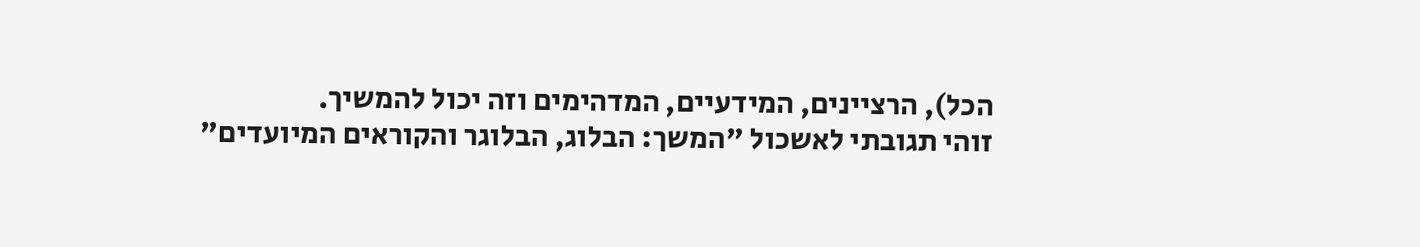הכל), הרציינים, המידעיים, המדהימים וזה יכול להמשיך.
זוהי תגובתי לאשכול "המשך: הבלוג, הבלוגר והקוראים המיועדים"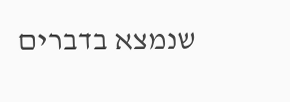שנמצא בדברים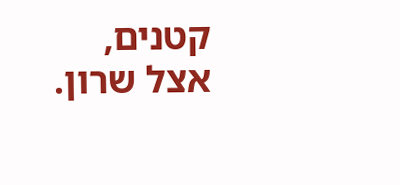קטנים, אצל שרון.